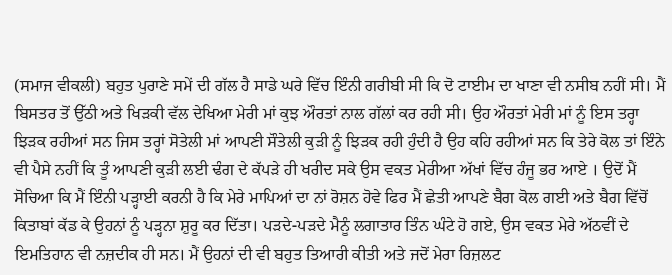(ਸਮਾਜ ਵੀਕਲੀ) ਬਹੁਤ ਪੁਰਾਣੇ ਸਮੇਂ ਦੀ ਗੱਲ ਹੈ ਸਾਡੇ ਘਰੇ ਵਿੱਚ ਇੰਨੀ ਗਰੀਬੀ ਸੀ ਕਿ ਦੋ ਟਾਈਮ ਦਾ ਖਾਣਾ ਵੀ ਨਸੀਬ ਨਹੀਂ ਸੀ। ਮੈਂ ਬਿਸਤਰ ਤੋਂ ਉੱਠੀ ਅਤੇ ਖਿੜਕੀ ਵੱਲ ਦੇਖਿਆ ਮੇਰੀ ਮਾਂ ਕੁਝ ਔਰਤਾਂ ਨਾਲ ਗੱਲਾਂ ਕਰ ਰਹੀ ਸੀ। ਉਹ ਔਰਤਾਂ ਮੇਰੀ ਮਾਂ ਨੂੰ ਇਸ ਤਰ੍ਹਾ ਝਿੜਕ ਰਹੀਆਂ ਸਨ ਜਿਸ ਤਰ੍ਹਾਂ ਸੋਤੇਲੀ ਮਾਂ ਆਪਣੀ ਸੌਤੇਲੀ ਕੁੜੀ ਨੂੰ ਝਿੜਕ ਰਹੀ ਹੁੰਦੀ ਹੈ ਉਹ ਕਹਿ ਰਹੀਆਂ ਸਨ ਕਿ ਤੇਰੇ ਕੋਲ ਤਾਂ ਇੰਨੇ ਵੀ ਪੈਸੇ ਨਹੀਂ ਕਿ ਤੂੰ ਆਪਣੀ ਕੁੜੀ ਲਈ ਢੰਗ ਦੇ ਕੱਪੜੇ ਹੀ ਖਰੀਦ ਸਕੇ ਉਸ ਵਕਤ ਮੇਰੀਆ ਅੱਖਾਂ ਵਿੱਚ ਹੰਜੂ ਭਰ ਆਏ । ਉਦੋਂ ਮੈਂ ਸੋਚਿਆ ਕਿ ਮੈਂ ਇੰਨੀ ਪੜ੍ਹਾਈ ਕਰਨੀ ਹੈ ਕਿ ਮੇਰੇ ਮਾਪਿਆਂ ਦਾ ਨਾਂ ਰੋਸ਼ਨ ਹੋਵੇ ਫਿਰ ਮੈਂ ਛੇਤੀ ਆਪਣੇ ਬੈਗ ਕੋਲ ਗਈ ਅਤੇ ਬੈਗ ਵਿੱਚੋਂ ਕਿਤਾਬਾਂ ਕੱਡ ਕੇ ਉਹਨਾਂ ਨੂੰ ਪੜ੍ਹਨਾ ਸ਼ੁਰੂ ਕਰ ਦਿੱਤਾ। ਪੜਦੇ-ਪੜਦੇ ਮੈਨੂੰ ਲਗਾਤਾਰ ਤਿੰਨ ਘੰਟੇ ਹੋ ਗਏ, ਉਸ ਵਕਤ ਮੇਰੇ ਅੱਠਵੀਂ ਦੇ ਇਮਤਿਹਾਨ ਵੀ ਨਜ਼ਦੀਕ ਹੀ ਸਨ। ਮੈਂ ਉਹਨਾਂ ਦੀ ਵੀ ਬਹੁਤ ਤਿਆਰੀ ਕੀਤੀ ਅਤੇ ਜਦੋਂ ਮੇਰਾ ਰਿਜ਼ਲਟ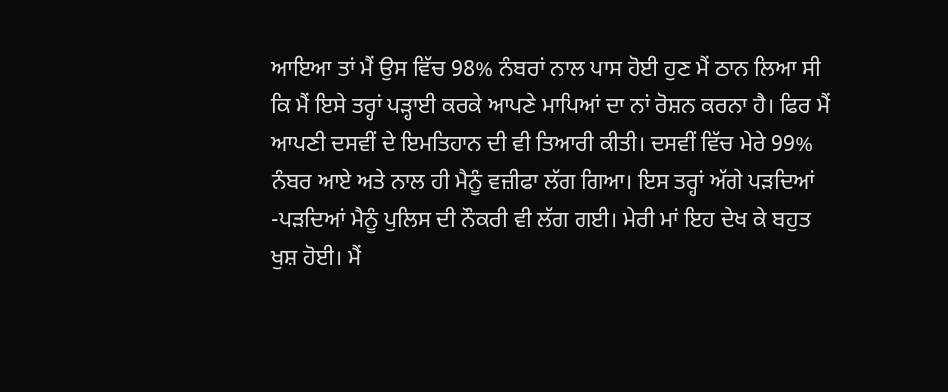ਆਇਆ ਤਾਂ ਮੈਂ ਉਸ ਵਿੱਚ 98% ਨੰਬਰਾਂ ਨਾਲ ਪਾਸ ਹੋਈ ਹੁਣ ਮੈਂ ਠਾਨ ਲਿਆ ਸੀ ਕਿ ਮੈਂ ਇਸੇ ਤਰ੍ਹਾਂ ਪੜ੍ਹਾਈ ਕਰਕੇ ਆਪਣੇ ਮਾਪਿਆਂ ਦਾ ਨਾਂ ਰੋਸ਼ਨ ਕਰਨਾ ਹੈ। ਫਿਰ ਮੈਂ ਆਪਣੀ ਦਸਵੀਂ ਦੇ ਇਮਤਿਹਾਨ ਦੀ ਵੀ ਤਿਆਰੀ ਕੀਤੀ। ਦਸਵੀਂ ਵਿੱਚ ਮੇਰੇ 99% ਨੰਬਰ ਆਏ ਅਤੇ ਨਾਲ ਹੀ ਮੈਨੂੰ ਵਜ਼ੀਫਾ ਲੱਗ ਗਿਆ। ਇਸ ਤਰ੍ਹਾਂ ਅੱਗੇ ਪੜਦਿਆਂ -ਪੜਦਿਆਂ ਮੈਨੂੰ ਪੁਲਿਸ ਦੀ ਨੌਕਰੀ ਵੀ ਲੱਗ ਗਈ। ਮੇਰੀ ਮਾਂ ਇਹ ਦੇਖ ਕੇ ਬਹੁਤ ਖੁਸ਼ ਹੋਈ। ਮੈਂ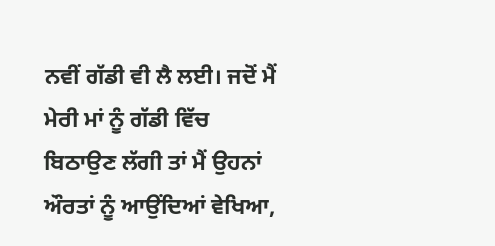ਨਵੀਂ ਗੱਡੀ ਵੀ ਲੈ ਲਈ। ਜਦੋਂ ਮੈਂ ਮੇਰੀ ਮਾਂ ਨੂੰ ਗੱਡੀ ਵਿੱਚ ਬਿਠਾਉਣ ਲੱਗੀ ਤਾਂ ਮੈਂ ਉਹਨਾਂ ਔਰਤਾਂ ਨੂੰ ਆਉਂਦਿਆਂ ਵੇਖਿਆ,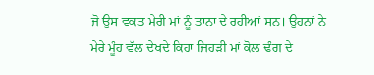ਜੋ ਉਸ ਵਕਤ ਮੇਰੀ ਮਾਂ ਨੂੰ ਤਾਨਾ ਦੇ ਰਹੀਆਂ ਸਨ। ਉਹਨਾਂ ਨੇ ਮੇਰੇ ਮੂੰਹ ਵੱਲ ਦੇਖਦੇ ਕਿਹਾ ਜਿਹੜੀ ਮਾਂ ਕੋਲ ਢੰਗ ਦੇ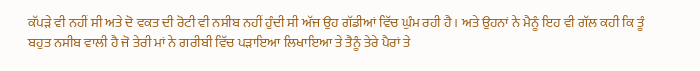ਕੱਪੜੇ ਵੀ ਨਹੀਂ ਸੀ ਅਤੇ ਦੋ ਵਕਤ ਦੀ ਰੋਟੀ ਵੀ ਨਸੀਬ ਨਹੀਂ ਹੁੰਦੀ ਸੀ ਅੱਜ ਉਹ ਗੱਡੀਆਂ ਵਿੱਚ ਘੁੰਮ ਰਹੀ ਹੈ। ਅਤੇ ਉਹਨਾਂ ਨੇ ਮੈਨੂੰ ਇਹ ਵੀ ਗੱਲ ਕਹੀ ਕਿ ਤੂੰ ਬਹੁਤ ਨਸੀਬ ਵਾਲੀ ਹੈ ਜੋ ਤੇਰੀ ਮਾਂ ਨੇ ਗਰੀਬੀ ਵਿੱਚ ਪੜਾਇਆ ਲਿਖਾਇਆ ਤੇ ਤੈਨੂੰ ਤੇਰੇ ਪੈਰਾਂ ਤੇ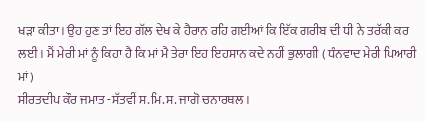ਖੜਾ ਕੀਤਾ। ਉਹ ਹੁਣ ਤਾਂ ਇਹ ਗੱਲ ਦੇਖ ਕੇ ਹੈਰਾਨ ਰਹਿ ਗਈਆਂ ਕਿ ਇੱਕ ਗਰੀਬ ਦੀ ਧੀ ਨੇ ਤਰੱਕੀ ਕਰ ਲਈ। ਮੈਂ ਮੇਰੀ ਮਾਂ ਨੂੰ ਕਿਹਾ ਹੈ ਕਿ ਮਾਂ ਮੈ ਤੇਰਾ ਇਹ ਇਹਸਾਨ ਕਦੇ ਨਹੀਂ ਭੁਲਾਗੀ ( ਧੰਨਵਾਦ ਮੇਰੀ ਪਿਆਰੀ ਮਾਂ)
ਸੀਰਤਦੀਪ ਕੌਰ ਜਮਾਤ -ਸੱਤਵੀਂ ਸ.ਮਿ.ਸ. ਜਾਗੋ ਚਨਾਰਥਲ।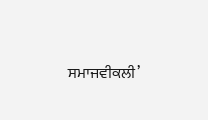ਸਮਾਜਵੀਕਲੀ’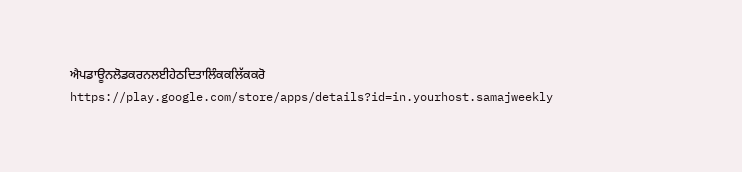ਐਪਡਾਊਨਲੋਡਕਰਨਲਈਹੇਠਦਿਤਾਲਿੰਕਕਲਿੱਕਕਰੋ
https://play.google.com/store/apps/details?id=in.yourhost.samajweekly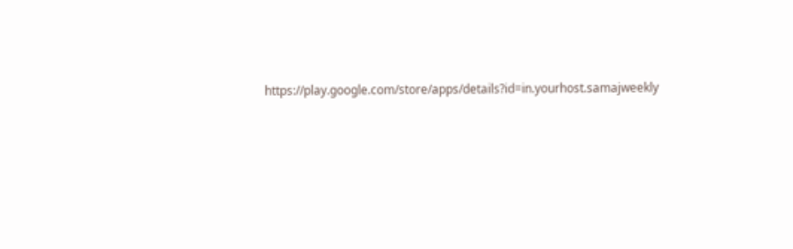https://play.google.com/store/apps/details?id=in.yourhost.samajweekly